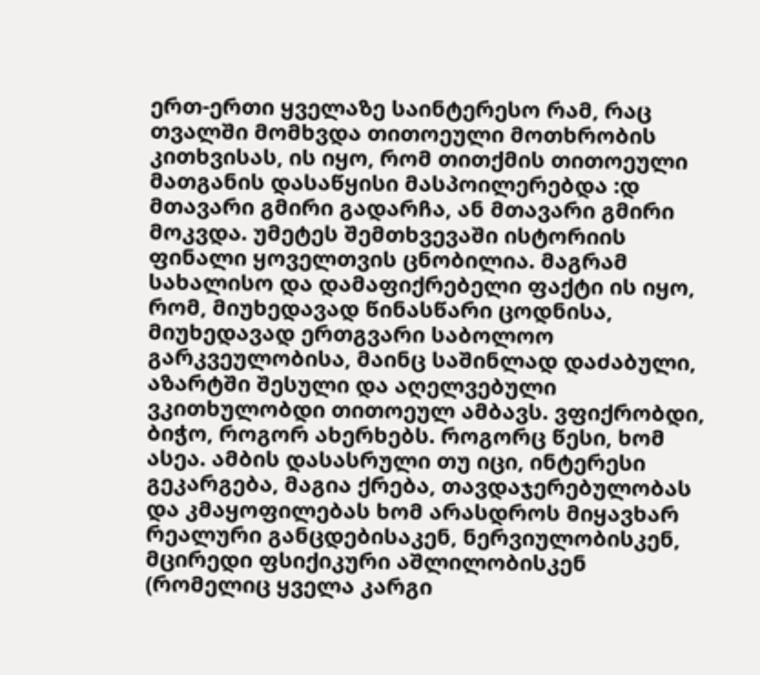ერთ-ერთი ყველაზე საინტერესო რამ, რაც თვალში მომხვდა თითოეული მოთხრობის კითხვისას, ის იყო, რომ თითქმის თითოეული მათგანის დასაწყისი მასპოილერებდა :დ მთავარი გმირი გადარჩა, ან მთავარი გმირი მოკვდა. უმეტეს შემთხვევაში ისტორიის ფინალი ყოველთვის ცნობილია. მაგრამ სახალისო და დამაფიქრებელი ფაქტი ის იყო, რომ, მიუხედავად წინასწარი ცოდნისა, მიუხედავად ერთგვარი საბოლოო გარკვეულობისა, მაინც საშინლად დაძაბული, აზარტში შესული და აღელვებული ვკითხულობდი თითოეულ ამბავს. ვფიქრობდი, ბიჭო, როგორ ახერხებს. როგორც წესი, ხომ ასეა. ამბის დასასრული თუ იცი, ინტერესი გეკარგება, მაგია ქრება, თავდაჯერებულობას და კმაყოფილებას ხომ არასდროს მიყავხარ რეალური განცდებისაკენ, ნერვიულობისკენ, მცირედი ფსიქიკური აშლილობისკენ (რომელიც ყველა კარგი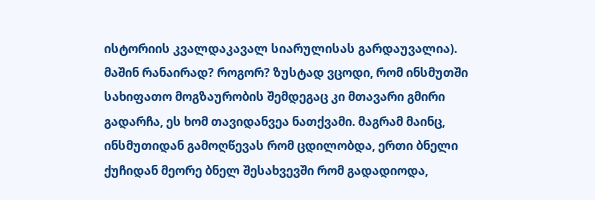ისტორიის კვალდაკავალ სიარულისას გარდაუვალია). მაშინ რანაირად? როგორ? ზუსტად ვცოდი, რომ ინსმუთში სახიფათო მოგზაურობის შემდეგაც კი მთავარი გმირი გადარჩა, ეს ხომ თავიდანვეა ნათქვამი. მაგრამ მაინც, ინსმუთიდან გამოღწევას რომ ცდილობდა, ერთი ბნელი ქუჩიდან მეორე ბნელ შესახვევში რომ გადადიოდა,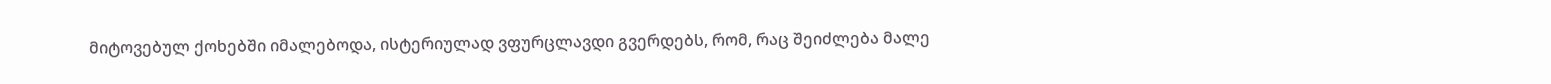მიტოვებულ ქოხებში იმალებოდა, ისტერიულად ვფურცლავდი გვერდებს, რომ, რაც შეიძლება მალე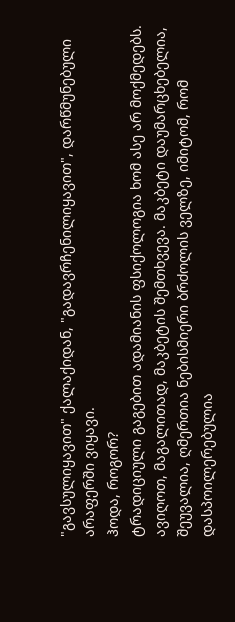"გავსულიყავით" ქალაქიდან, "გადავრჩენილიყავით", დარწმუნებული არაფერში ვიყავი.
ჰოდა, როგორ?
ტრადიციული გაგებით ადამიანის ფსიქოლოგია ხომ ასე არ მოქმედებს. ავიღოთ, მაგალითად, მაკბეტის შემთხვევა. მაკბეტი დაუმარცხებელია, შეუვალია, ღმერთია ნებისმიერი ბრძოლის ველზე, იმიტომ, რომ დასპოილერებულია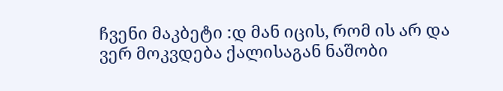ჩვენი მაკბეტი :დ მან იცის, რომ ის არ და ვერ მოკვდება ქალისაგან ნაშობი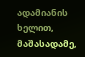ადამიანის ხელით, მაშასადამე,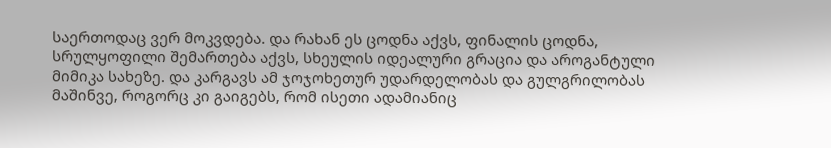საერთოდაც ვერ მოკვდება. და რახან ეს ცოდნა აქვს, ფინალის ცოდნა, სრულყოფილი შემართება აქვს, სხეულის იდეალური გრაცია და აროგანტული მიმიკა სახეზე. და კარგავს ამ ჯოჯოხეთურ უდარდელობას და გულგრილობას მაშინვე, როგორც კი გაიგებს, რომ ისეთი ადამიანიც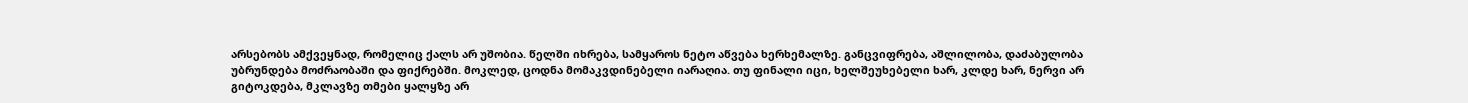არსებობს ამქვეყნად, რომელიც ქალს არ უშობია. წელში იხრება, სამყაროს ნეტო აწვება ხერხემალზე. განცვიფრება, აშლილობა, დაძაბულობა უბრუნდება მოძრაობაში და ფიქრებში. მოკლედ, ცოდნა მომაკვდინებელი იარაღია. თუ ფინალი იცი, ხელშეუხებელი ხარ, კლდე ხარ, ნერვი არ გიტოკდება, მკლავზე თმები ყალყზე არ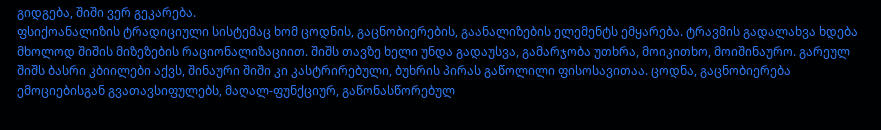გიდგება, შიში ვერ გეკარება.
ფსიქოანალიზის ტრადიციული სისტემაც ხომ ცოდნის, გაცნობიერების, გაანალიზების ელემენტს ემყარება. ტრავმის გადალახვა ხდება მხოლოდ შიშის მიზეზების რაციონალიზაციით. შიშს თავზე ხელი უნდა გადაუსვა, გამარჯობა უთხრა, მოიკითხო, მოიშინაურო. გარეულ შიშს ბასრი კბიილები აქვს, შინაური შიში კი კასტრირებული, ბუხრის პირას გაწოლილი ფისოსავითაა. ცოდნა, გაცნობიერება ემოციებისგან გვათავსიფულებს, მაღალ-ფუნქციურ, გაწონასწორებულ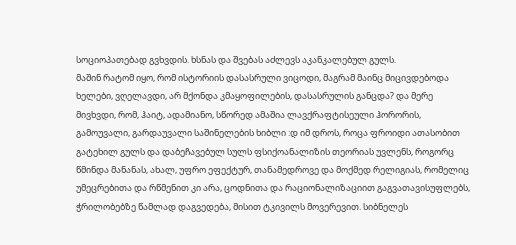სოციოპათებად გვხვდის. ხსნას და შვებას აძლევს აკანკალებულ გულს.
მაშინ რატომ იყო, რომ ისტორიის დასასრული ვიცოდი, მაგრამ მაინც მიცივდებოდა ხელები, ვღელავდი, არ მქონდა კმაყოფილების, დასასრულის განცდა? და მერე მივხვდი, რომ, ჰაიტ, ადამიანო, სწორედ ამაშია ლავქრაფტისეული ჰორორის, გამოუვალი, გარდაუვალი საშინელების ხიბლი :დ იმ დროს, როცა ფროიდი ათასობით გატეხილ გულს და დაბეჩავებულ სულს ფსიქოანალიზის თეორიას უვლენს, როგორც წმინდა მანანას, ახალ, უფრო ეფექტურ, თანამედროვე და მოქმედ რელიგიას, რომელიც უმეცრებითა და რწმენით კი არა, ცოდნითა და რაციონალიზაციით გაგვათავისუფლებს, ჭრილობებზე წამლად დაგვედება, მისით ტკივილს მოვერევით. სიბნელეს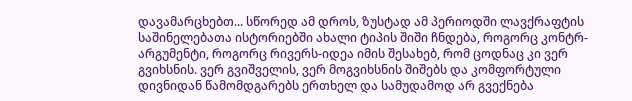დავამარცხებთ... სწორედ ამ დროს, ზუსტად ამ პერიოდში ლავქრაფტის საშინელებათა ისტორიებში ახალი ტიპის შიში ჩნდება, როგორც კონტრ-არგუმენტი, როგორც რივერს-იდეა იმის შესახებ, რომ ცოდნაც კი ვერ გვიხსნის. ვერ გვიშველის, ვერ მოგვიხსნის შიშებს და კომფორტული დივნიდან წამომდგარებს ერთხელ და სამუდამოდ არ გვექნება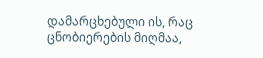დამარცხებული ის, რაც ცნობიერების მიღმაა,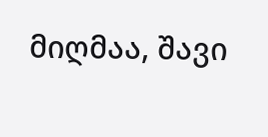მიღმაა, შავი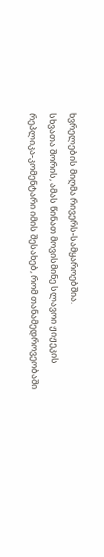ხვრელების მიღმა რივერს-სამყაროებშია.
სხვათა შორის, ამას წინათ მოვისმინე სლავოი ჟიჟეკის რეპლიკა-კომენტარი იმის შესახებ, რომ თანამედროვეობაში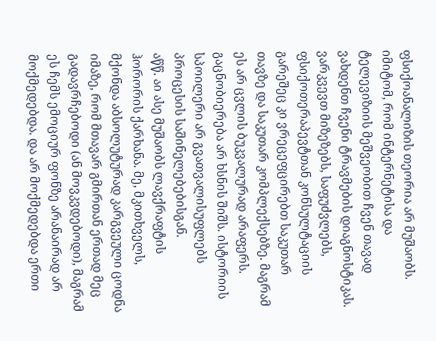ფსიქოანალიზის თეორია არ მუშაობს. იმიტომ, რომ ინტერნეტისა და ტელევიზიის მეშვეობით ჩვენ თავად ვახდენთ ჩვენი ტრავმების დიაგნოსტიკას. ვარკვევთ მიზეზებს, საფუძვლებს, ფსიქოთერაპევტთან კონსულტაციის გარეშეც კი ვრეცეფცირებთ საკუთარ თავზე და საკუთარ კომპლექსებზე. მაგრამ ეს არ ცვლის ბუკვალურად არაფერს. გაცნობიერება არ ხსნის შიშს. ისტორიის სპოილერი არ გვათვალისუფლებს პროცესის საშინელებებისგან.
აწწ. აი ასე მუშაობს ლავქრაფტის ჰორორის ქარხანა. მე, მკითხველს, მქონდა აბსოლუტურად კარგვეული ცოდნა იმაზე, რომ მთავარ გმირთან ერთად მეც გადავრჩებოდი (ან მოვკვდებოდი), მაგრამ ეს ჩემს ემოციურ ფონზე არანაირად არ მოქმედებდა. და არ მოქმედებდა ერთი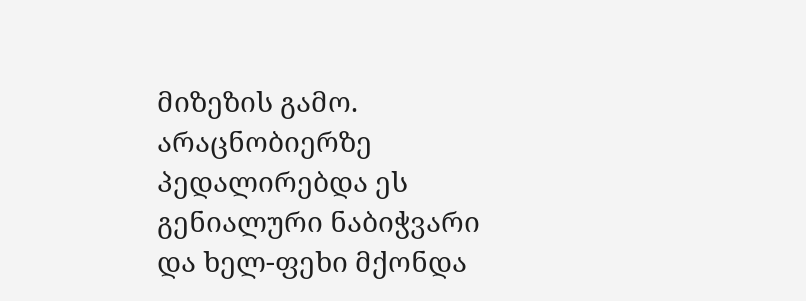მიზეზის გამო. არაცნობიერზე პედალირებდა ეს გენიალური ნაბიჭვარი და ხელ-ფეხი მქონდა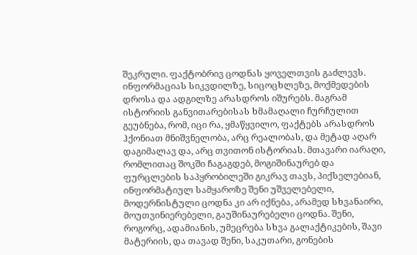შეკრული. ფაქტობრივ ცოდნას ყოველთვის გაძლევს. ინფორმაციას სიკვდილზე, სიცოცხლეზე, მოქმედების დროსა და ადგილზე არასდროს იშურებს. მაგრამ ისტორიის განვითარებისას ხმამაღალი ჩურჩულით გეუბნება, რომ, იცი რა, ყმაწყვილო, ფაქტებს არასდროს ჰქონიათ მნიშვნელობა, არც რეალობას, და მეტად აღარ დაგიმალავ და, არც თვითონ ისტორიას. მთავარი იარაღი, რომლითაც შოკში ჩაგაგდებ, მოგიშინაურებ და ფურცლების საპყრობილეში გიკრავ თავს, პიქსელებიან, ინფორმატიულ სამყაროზე შენი უშველებელი, მოდერნისტული ცოდნა კი არ იქნება, არამედ სხვანაირი, მოუთვინიერებელი, გაუშინაურებელი ცოდნა. შენი, როგორც, ადამიანის, უმეცრება სხვა გალაქტიკების, შავი მატერიის, და თავად შენი, საკუთარი, გონების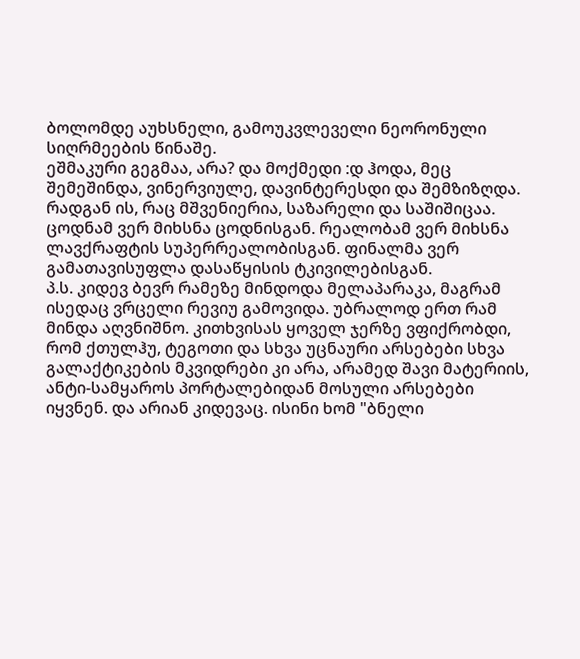ბოლომდე აუხსნელი, გამოუკვლეველი ნეორონული სიღრმეების წინაშე.
ეშმაკური გეგმაა, არა? და მოქმედი :დ ჰოდა, მეც შემეშინდა, ვინერვიულე, დავინტერესდი და შემზიზღდა. რადგან ის, რაც მშვენიერია, საზარელი და საშიშიცაა. ცოდნამ ვერ მიხსნა ცოდნისგან. რეალობამ ვერ მიხსნა ლავქრაფტის სუპერრეალობისგან. ფინალმა ვერ გამათავისუფლა დასაწყისის ტკივილებისგან.
პ.ს. კიდევ ბევრ რამეზე მინდოდა მელაპარაკა, მაგრამ ისედაც ვრცელი რევიუ გამოვიდა. უბრალოდ ერთ რამ მინდა აღვნიშნო. კითხვისას ყოველ ჯერზე ვფიქრობდი, რომ ქთულჰუ, ტეგოთი და სხვა უცნაური არსებები სხვა გალაქტიკების მკვიდრები კი არა, არამედ შავი მატერიის, ანტი-სამყაროს პორტალებიდან მოსული არსებები იყვნენ. და არიან კიდევაც. ისინი ხომ "ბნელი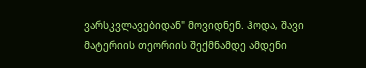ვარსკვლავებიდან" მოვიდნენ. ჰოდა, შავი მატერიის თეორიის შექმნამდე ამდენი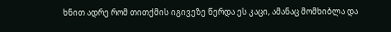ხნით ადრე რომ თითქმის იგივეზე წერდა ეს კაცი, ამანაც მომხიბლა და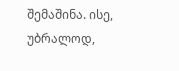შემაშინა. ისე, უბრალოდ,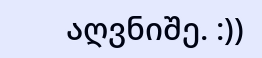აღვნიშე. :))